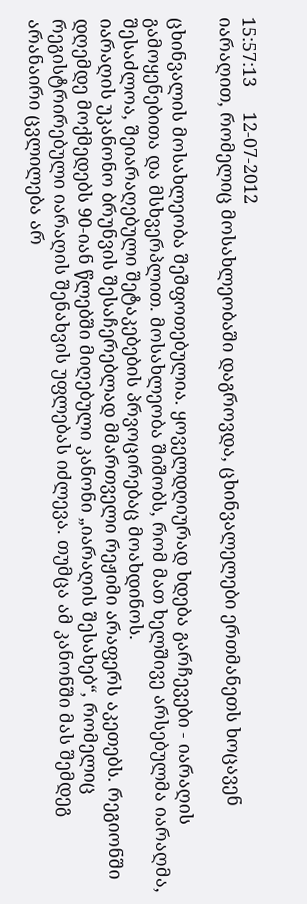15:57:13     12-07-2012
იარაღით, რომელიც მოსახლეობაში დაგროვდა, ცხინვალელები ერთმანეთს ხოცავენ

ცხინვალის მოსახლეობა შეშფოთებულია. ყოველდღიურად ხდება გარჩევები - იარაღის გამოყენებითა და მსხვერპლით. მოსახლეობა შიშობს, რომ მათ ხელშივე არსებულმა იარაღმა, შესაძლოა, შეიარაღებული შეტაკებების პრვოცირებაც მოახდინოს.
იარაღის უკანონო ბრუნვის შესაჩერებლად მმართველი რეჟიმი არაფერს აკეთებს. რეგიონში დღემდე მოქმედებს 90-იან წლებში მიღებული კანონი „იარაღის შესახებ“, რომელიც რეგისტრირებული იარაღის შენახვის უფლებას იძლევა. თუმცა ამ კანონში მას შემდეგ არანაირი ცვლილება არ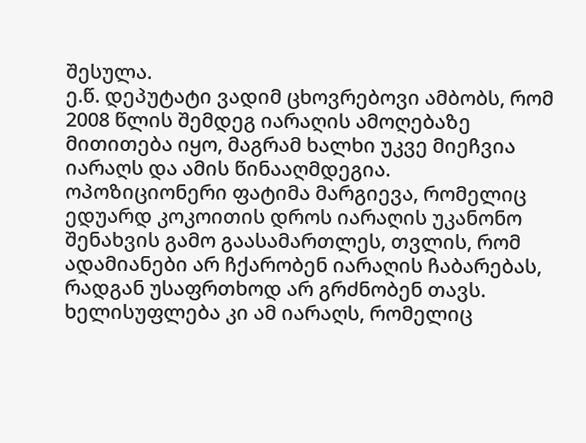შესულა.
ე.წ. დეპუტატი ვადიმ ცხოვრებოვი ამბობს, რომ 2008 წლის შემდეგ იარაღის ამოღებაზე მითითება იყო, მაგრამ ხალხი უკვე მიეჩვია იარაღს და ამის წინააღმდეგია.
ოპოზიციონერი ფატიმა მარგიევა, რომელიც ედუარდ კოკოითის დროს იარაღის უკანონო შენახვის გამო გაასამართლეს, თვლის, რომ ადამიანები არ ჩქარობენ იარაღის ჩაბარებას, რადგან უსაფრთხოდ არ გრძნობენ თავს. ხელისუფლება კი ამ იარაღს, რომელიც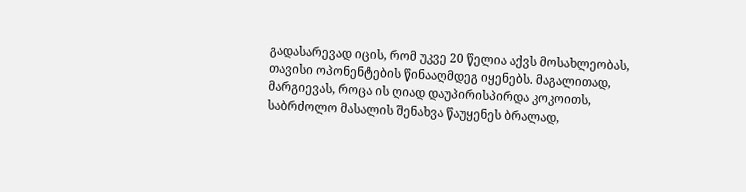გადასარევად იცის, რომ უკვე 20 წელია აქვს მოსახლეობას, თავისი ოპონენტების წინააღმდეგ იყენებს. მაგალითად, მარგიევას, როცა ის ღიად დაუპირისპირდა კოკოითს, საბრძოლო მასალის შენახვა წაუყენეს ბრალად,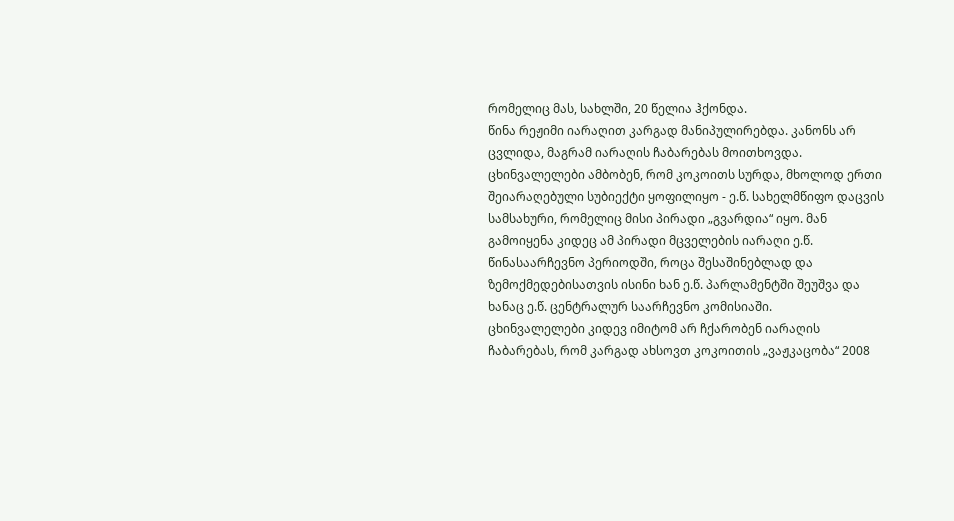რომელიც მას, სახლში, 20 წელია ჰქონდა.
წინა რეჟიმი იარაღით კარგად მანიპულირებდა. კანონს არ ცვლიდა, მაგრამ იარაღის ჩაბარებას მოითხოვდა. ცხინვალელები ამბობენ, რომ კოკოითს სურდა, მხოლოდ ერთი შეიარაღებული სუბიექტი ყოფილიყო - ე.წ. სახელმწიფო დაცვის სამსახური, რომელიც მისი პირადი „გვარდია“ იყო. მან გამოიყენა კიდეც ამ პირადი მცველების იარაღი ე.წ. წინასაარჩევნო პერიოდში, როცა შესაშინებლად და ზემოქმედებისათვის ისინი ხან ე.წ. პარლამენტში შეუშვა და ხანაც ე.წ. ცენტრალურ საარჩევნო კომისიაში.
ცხინვალელები კიდევ იმიტომ არ ჩქარობენ იარაღის ჩაბარებას, რომ კარგად ახსოვთ კოკოითის „ვაჟკაცობა“ 2008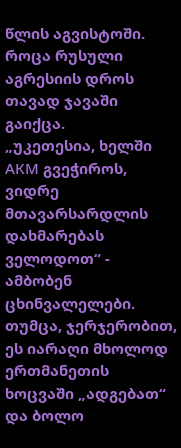წლის აგვისტოში. როცა რუსული აგრესიის დროს თავად ჯავაში გაიქცა.
„უკეთესია, ხელში АКМ გვეჭიროს, ვიდრე მთავარსარდლის დახმარებას ველოდოთ“ - ამბობენ ცხინვალელები.
თუმცა, ჯერჯერობით, ეს იარაღი მხოლოდ ერთმანეთის ხოცვაში „ადგებათ“ და ბოლო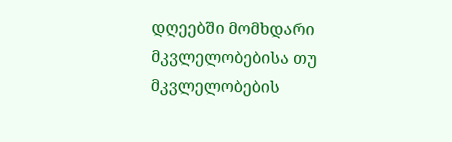დღეებში მომხდარი მკვლელობებისა თუ მკვლელობების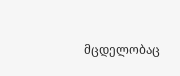მცდელობაც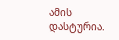ამის დასტურია.